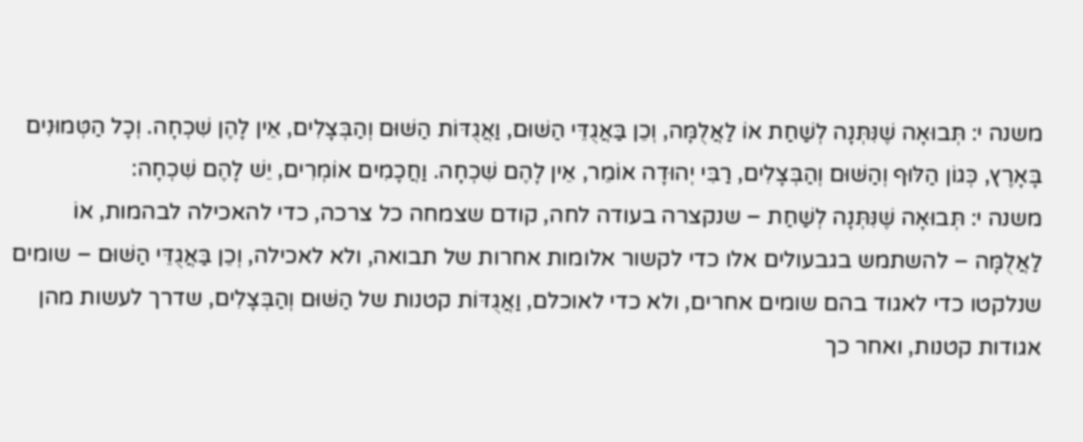משנה י: תְּבוּאָה שֶׁנִּתְּנָה לְשַׁחַת אוֹ לַאֲלֻמָּה, וְכֵן בַּאֲגֻדֵּי הַשּׁוּם, וַאֲגֻדּוֹת הַשּׁוּם וְהַבְּצָלִים, אֵין לָהֶן שִׁכְחָה. וְכָל הַטְּמוּנִים בָּאָרֶץ, כְּגוֹן הַלּוּף וְהַשּׁוּם וְהַבְּצָלִים, רַבִּי יְהוּדָה אוֹמֵר, אֵין לָהֶם שִׁכְחָה. וַחֲכָמִים אוֹמְרִים, יֵשׁ לָהֶם שִׁכְחָה:
משנה י: תְּבוּאָה שֶׁנִּתְּנָה לְשַׁחַת – שנקצרה בעודה לחה, קודם שצמחה כל צרכה, כדי להאכילה לבהמות, אוֹ לַאֲלֻמָּה – להשתמש בגבעולים אלו כדי לקשור אלומות אחרות של תבואה, ולא לאכילה, וְכֵן בַּאֲגֻדֵּי הַשּׁוּם – שומים שנלקטו כדי לאגוד בהם שומים אחרים, ולא כדי לאוכלם, וַאֲגֻדּוֹת קטנות של הַשּׁוּם וְהַבְּצָלִים, שדרך לעשות מהן אגודות קטנות, ואחר כך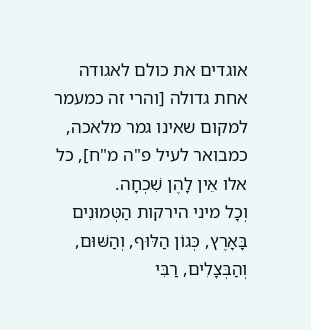אוגדים את כולם לאגודה אחת גדולה [והרי זה כמעמר למקום שאינו גמר מלאכה, כמבואר לעיל פ"ה מ"ח], כל אלו אֵין לָהֶן שִׁכְחָה.
וְכָל מיני הירקות הַטְּמוּנִים בָּאָרֶץ, כְּגוֹן הַלּוּף, וְהַשּׁוּם, וְהַבְּצָלִים, רַבִּי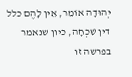יְהוּדָה אוֹמֵר, אֵין לָהֶם כלל דין שִׁכְחָה, כיון שנאמר בפרשה זו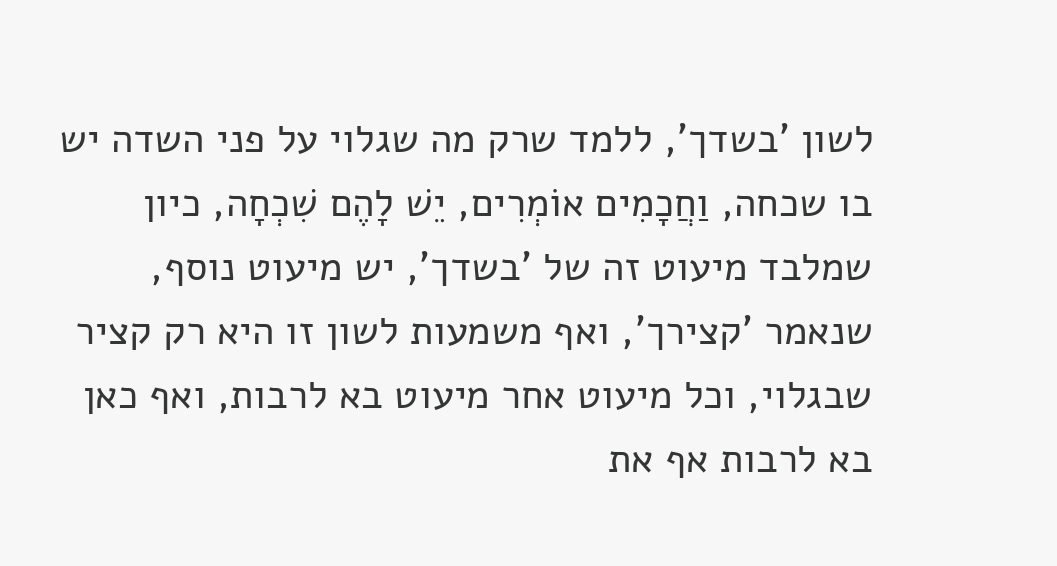לשון 'בשדך', ללמד שרק מה שגלוי על פני השדה יש בו שכחה, וַחֲכָמִים אוֹמְרִים, יֵשׁ לָהֶם שִׁכְחָה, כיון שמלבד מיעוט זה של 'בשדך', יש מיעוט נוסף, שנאמר 'קצירך', ואף משמעות לשון זו היא רק קציר שבגלוי, וכל מיעוט אחר מיעוט בא לרבות, ואף כאן בא לרבות אף את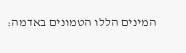המינים הללו הטמונים באדמה: